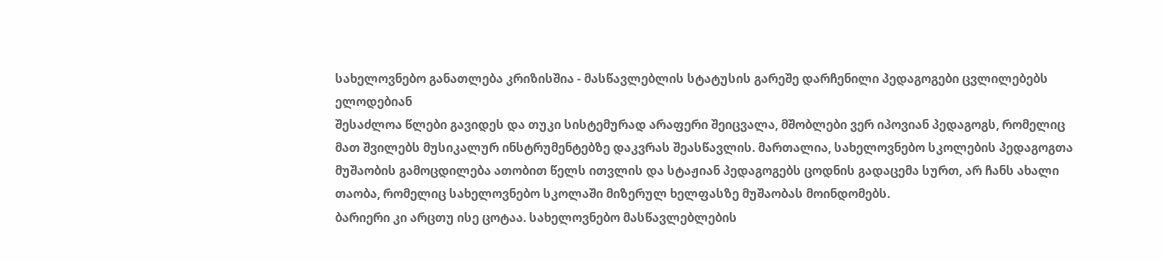სახელოვნებო განათლება კრიზისშია - მასწავლებლის სტატუსის გარეშე დარჩენილი პედაგოგები ცვლილებებს ელოდებიან
შესაძლოა წლები გავიდეს და თუკი სისტემურად არაფერი შეიცვალა, მშობლები ვერ იპოვიან პედაგოგს, რომელიც მათ შვილებს მუსიკალურ ინსტრუმენტებზე დაკვრას შეასწავლის. მართალია, სახელოვნებო სკოლების პედაგოგთა მუშაობის გამოცდილება ათობით წელს ითვლის და სტაჟიან პედაგოგებს ცოდნის გადაცემა სურთ, არ ჩანს ახალი თაობა, რომელიც სახელოვნებო სკოლაში მიზერულ ხელფასზე მუშაობას მოინდომებს.
ბარიერი კი არცთუ ისე ცოტაა. სახელოვნებო მასწავლებლების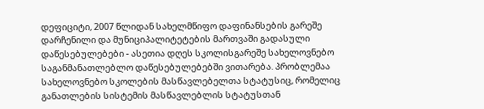დეფიციტი, 2007 წლიდან სახელმწიფო დაფინანსების გარეშე დარჩენილი და მუნიციპალიტეტების მართვაში გადასული დაწესებულებები - ასეთია დღეს სკოლისგარეშე სახელოვნებო საგანმანათლებლო დაწესებულებებში ვითარება. პრობლემაა სახელოვნებო სკოლების მასწავლებელთა სტატუსიც, რომელიც განათლების სისტემის მასწავლებლის სტატუსთან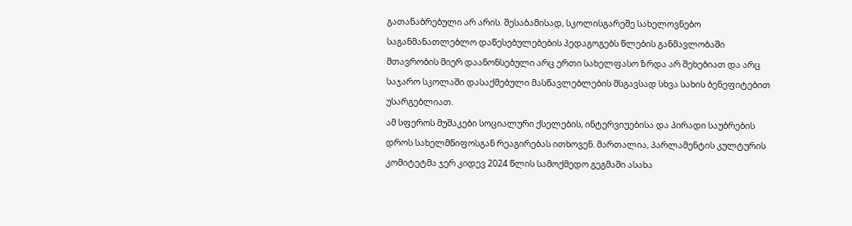გათანაბრებული არ არის. შესაბამისად, სკოლისგარეშე სახელოვნებო საგანმანათლებლო დაწესებულებების პედაგოგებს წლების განმავლობაში მთავრობის მიერ დაანონსებული არც ერთი სახელფასო ზრდა არ შეხებიათ და არც საჯარო სკოლაში დასაქმებული მასწავლებლების მსგავსად სხვა სახის ბენეფიტებით უსარგებლიათ.
ამ სფეროს მუშაკები სოციალური ქსელების, ინტერვიუებისა და პირადი საუბრების დროს სახელმწიფოსგან რეაგირებას ითხოვენ. მართალია, პარლამენტის კულტურის კომიტეტმა ჯერ კიდევ 2024 წლის სამოქმედო გეგმაში ასახა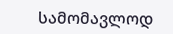სამომავლოდ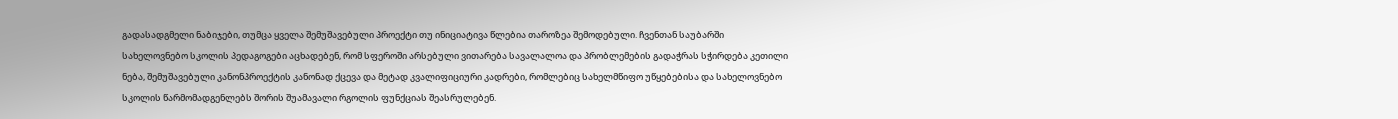გადასადგმელი ნაბიჯები, თუმცა ყველა შემუშავებული პროექტი თუ ინიციატივა წლებია თაროზეა შემოდებული. ჩვენთან საუბარში სახელოვნებო სკოლის პედაგოგები აცხადებენ, რომ სფეროში არსებული ვითარება სავალალოა და პრობლემების გადაჭრას სჭირდება კეთილი ნება, შემუშავებული კანონპროექტის კანონად ქცევა და მეტად კვალიფიციური კადრები, რომლებიც სახელმწიფო უწყებებისა და სახელოვნებო სკოლის წარმომადგენლებს შორის შუამავალი რგოლის ფუნქციას შეასრულებენ.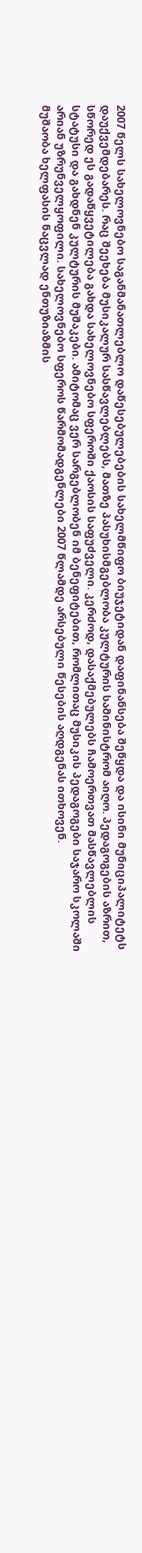2007 წელს სახელოვნებო საგანმანათლებლო დაწესებულებების სახელმწიფო ბიუჯეტიდან დაფინანსება შეწყდა და ისინი მუნიციპალიტეტს დაუქვემდებარეს. რაც შეეხება მუსიკალურ სასწავლებლებს, მათზე პასუხისმგებლობა კულტურის სამინისტრომ აიღო. პედაგოგების აზრით, სწორედ ეს გადაწყვეტილება გახდა სახელოვნებო სფეროში ქაოსის საფუძველი. კერძოდ, დასაქმებულებს ჩამოერთვათ მასწავლებლის სტატუსი და გახდნენ კულტურის მუშაკები. ამიტომაც ვერ სარგებლობენ იმ ბენეფიტებით, რომლითაც მუსიკის პედაგოგები საჯარო სკოლაში არიან უზრუნველყოფილი. სახელოვნებო სფეროს წარმომადგენლები 2007 წლამდე არსებული წესების აღდგენას ითხოვენ.
მუშაობა ხელფასის ნაცვლად ენთუზიაზმის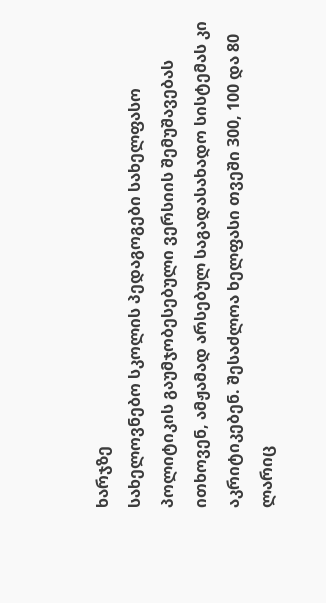ხარჯზე
სახელოვნებო სკოლის პედაგოგები სახელფასო პოლიტიკის გაუმჯობესებული ვერსიის შემუშავებას ითხოვენ, ამჟამად არსებულ საგადასახადო სისტემას კი აკრიტიკებენ. შესაძლოა ხელფასი თვეში 300, 100 და 80 ლარიც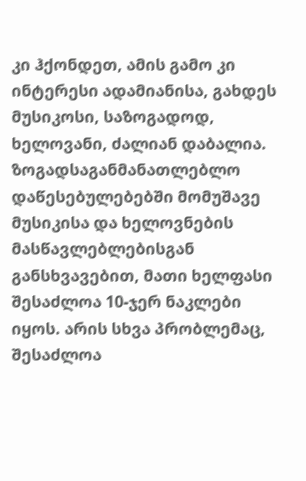კი ჰქონდეთ, ამის გამო კი ინტერესი ადამიანისა, გახდეს მუსიკოსი, საზოგადოდ, ხელოვანი, ძალიან დაბალია. ზოგადსაგანმანათლებლო დაწესებულებებში მომუშავე მუსიკისა და ხელოვნების მასწავლებლებისგან განსხვავებით, მათი ხელფასი შესაძლოა 10-ჯერ ნაკლები იყოს. არის სხვა პრობლემაც, შესაძლოა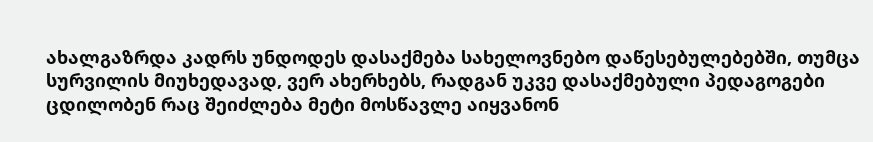ახალგაზრდა კადრს უნდოდეს დასაქმება სახელოვნებო დაწესებულებებში, თუმცა სურვილის მიუხედავად, ვერ ახერხებს, რადგან უკვე დასაქმებული პედაგოგები ცდილობენ რაც შეიძლება მეტი მოსწავლე აიყვანონ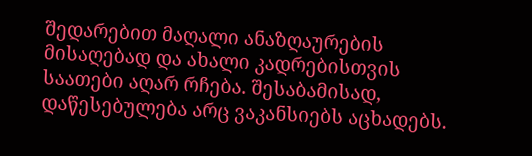შედარებით მაღალი ანაზღაურების მისაღებად და ახალი კადრებისთვის საათები აღარ რჩება. შესაბამისად, დაწესებულება არც ვაკანსიებს აცხადებს.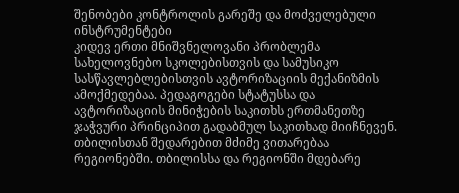შენობები კონტროლის გარეშე და მოძველებული ინსტრუმენტები
კიდევ ერთი მნიშვნელოვანი პრობლემა სახელოვნებო სკოლებისთვის და სამუსიკო სასწავლებლებისთვის ავტორიზაციის მექანიზმის ამოქმედებაა. პედაგოგები სტატუსსა და ავტორიზაციის მინიჭების საკითხს ერთმანეთზე ჯაჭვური პრინციპით გადაბმულ საკითხად მიიჩნევენ.
თბილისთან შედარებით მძიმე ვითარებაა რეგიონებში. თბილისსა და რეგიონში მდებარე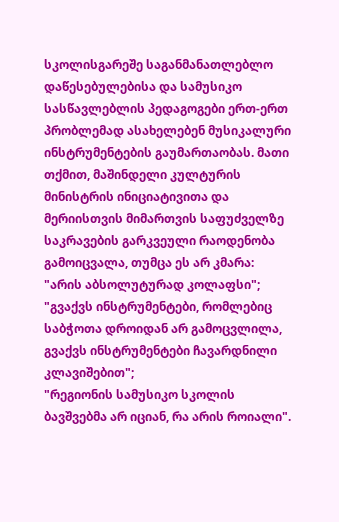სკოლისგარეშე საგანმანათლებლო დაწესებულებისა და სამუსიკო სასწავლებლის პედაგოგები ერთ-ერთ პრობლემად ასახელებენ მუსიკალური ინსტრუმენტების გაუმართაობას. მათი თქმით, მაშინდელი კულტურის მინისტრის ინიციატივითა და მერიისთვის მიმართვის საფუძველზე საკრავების გარკვეული რაოდენობა გამოიცვალა, თუმცა ეს არ კმარა:
"არის აბსოლუტურად კოლაფსი";
"გვაქვს ინსტრუმენტები, რომლებიც საბჭოთა დროიდან არ გამოცვლილა, გვაქვს ინსტრუმენტები ჩავარდნილი კლავიშებით";
"რეგიონის სამუსიკო სკოლის ბავშვებმა არ იციან, რა არის როიალი".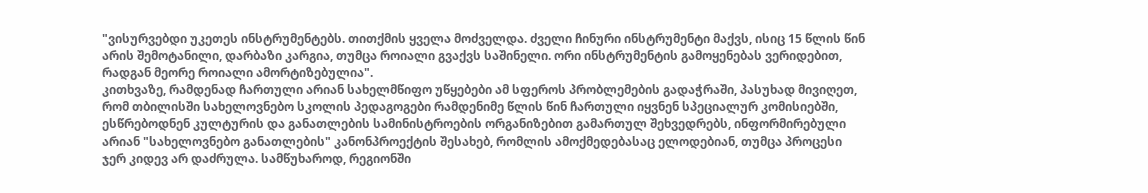"ვისურვებდი უკეთეს ინსტრუმენტებს. თითქმის ყველა მოძველდა. ძველი ჩინური ინსტრუმენტი მაქვს, ისიც 15 წლის წინ არის შემოტანილი, დარბაზი კარგია, თუმცა როიალი გვაქვს საშინელი. ორი ინსტრუმენტის გამოყენებას ვერიდებით, რადგან მეორე როიალი ამორტიზებულია".
კითხვაზე, რამდენად ჩართული არიან სახელმწიფო უწყებები ამ სფეროს პრობლემების გადაჭრაში, პასუხად მივიღეთ, რომ თბილისში სახელოვნებო სკოლის პედაგოგები რამდენიმე წლის წინ ჩართული იყვნენ სპეციალურ კომისიებში, ესწრებოდნენ კულტურის და განათლების სამინისტროების ორგანიზებით გამართულ შეხვედრებს, ინფორმირებული არიან "სახელოვნებო განათლების" კანონპროექტის შესახებ, რომლის ამოქმედებასაც ელოდებიან, თუმცა პროცესი ჯერ კიდევ არ დაძრულა. სამწუხაროდ, რეგიონში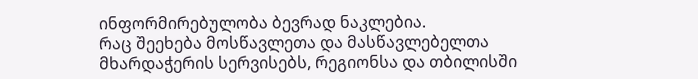ინფორმირებულობა ბევრად ნაკლებია.
რაც შეეხება მოსწავლეთა და მასწავლებელთა მხარდაჭერის სერვისებს, რეგიონსა და თბილისში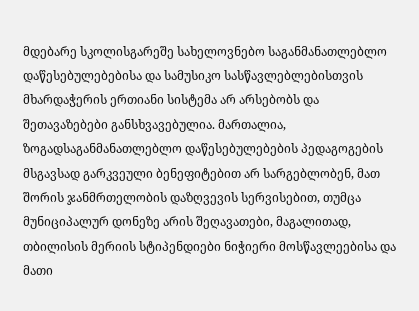მდებარე სკოლისგარეშე სახელოვნებო საგანმანათლებლო დაწესებულებებისა და სამუსიკო სასწავლებლებისთვის მხარდაჭერის ერთიანი სისტემა არ არსებობს და შეთავაზებები განსხვავებულია. მართალია, ზოგადსაგანმანათლებლო დაწესებულებების პედაგოგების მსგავსად გარკვეული ბენეფიტებით არ სარგებლობენ, მათ შორის ჯანმრთელობის დაზღვევის სერვისებით, თუმცა მუნიციპალურ დონეზე არის შეღავათები, მაგალითად, თბილისის მერიის სტიპენდიები ნიჭიერი მოსწავლეებისა და მათი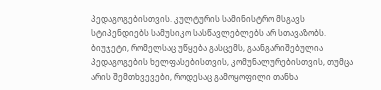პედაგოგებისთვის. კულტურის სამინისტრო მსგავს სტიპენდიებს სამუსიკო სასწავლებლებს არ სთავაზობს. ბიუჯეტი, რომელსაც უწყება გასცემს, გაანგარიშებულია პედაგოგების ხელფასებისთვის, კომუნალურებისთვის, თუმცა არის შემთხვევები, როდესაც გამოყოფილი თანხა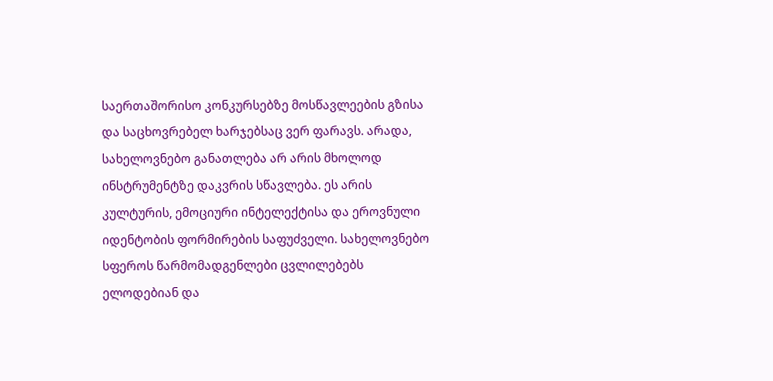საერთაშორისო კონკურსებზე მოსწავლეების გზისა და საცხოვრებელ ხარჯებსაც ვერ ფარავს. არადა, სახელოვნებო განათლება არ არის მხოლოდ ინსტრუმენტზე დაკვრის სწავლება. ეს არის კულტურის, ემოციური ინტელექტისა და ეროვნული იდენტობის ფორმირების საფუძველი. სახელოვნებო სფეროს წარმომადგენლები ცვლილებებს ელოდებიან და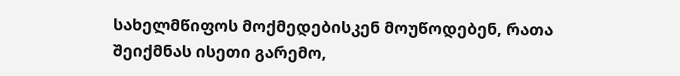სახელმწიფოს მოქმედებისკენ მოუწოდებენ, რათა შეიქმნას ისეთი გარემო,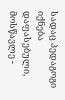სადაც პედაგოგი იქნება დაფასებული, მოსწავლე -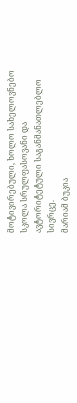მოტივირებული, ხოლო სახელოვნებო სკოლა სრულფასოვანი და ავტორიტეტული საგანმანათლებლო სივრცე.
მარიამ ბუკია